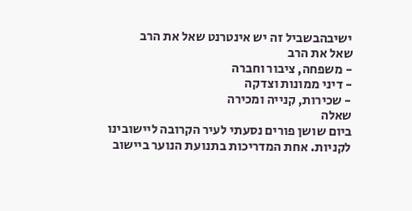ישיבהבשביל זה יש אינטרנט שאל את הרב
שאל את הרב
- משפחה, ציבור וחברה
- דיני ממונות וצדקה
- שכירות, קנייה ומכירה
שאלה
ביום שושן פורים נסעתי לעיר הקרובה ליישובינו לקניות. אחת המדריכות בתנועת הנוער ביישוב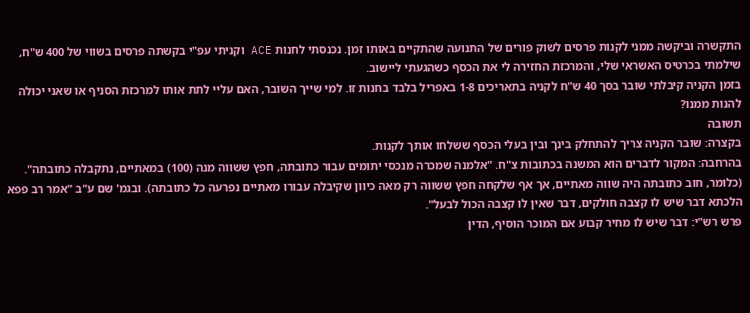התקשרה וביקשה ממני לקנות פרסים לשוק פורים של התנועה שהתקיים באותו זמן. נכנסתי לחנות ACE וקניתי עפ"י בקשתה פרסים בשווי של 400 ש"ח, שילמתי בכרטיס האשראי שלי, והמרכזת החזירה לי את הכסף כשהגעתי ליישוב.
בזמן הקניה קיבלתי שובר בסך 40 ש"ח לקניה בתאריכים 1-8 באפריל בלבד בחנות זו. למי שייך השובר, האם עליי לתת אותו למרכזת הסניף או שאני יכולה להנות ממנו?
תשובה
בקצרה: שובר הקניה צריך להתחלק בינך ובין בעלי הכסף ששלחו אותך לקנות.
בהרחבה: המקור לדברים הוא המשנה בכתובות צ"ח. "אלמנה שמכרה מנכסי יתומים עבור כתובתה, חפץ ששווה מנה (100) במאתיים, נתקבלה כתובתה". (כלומר, חוב כתובתה היה שווה מאתיים, אך אף שלקחה חפץ ששווה רק מאה כיוון שקיבלה עבורו מאתיים נפרעה כל כתובתה). ובגמ' שם ע"ב "אמר רב פפא הלכתא דבר שיש לו קצבה חולקים, דבר שאין לו קצבה הכול לבעל".
פרש רש"י: דבר שיש לו מחיר קבוע אם המוכר הוסיף, הדין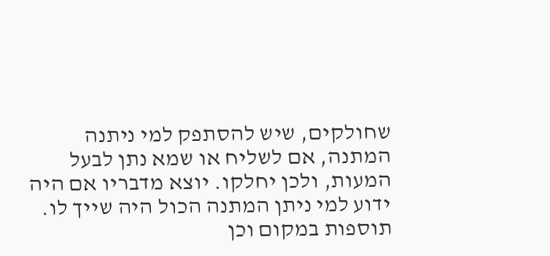שחולקים, שיש להסתפק למי ניתנה המתנה, אם לשליח או שמא נתן לבעל המעות, ולכן יחלקו. יוצא מדבריו אם היה ידוע למי ניתן המתנה הכול היה שייך לו.
תוספות במקום וכן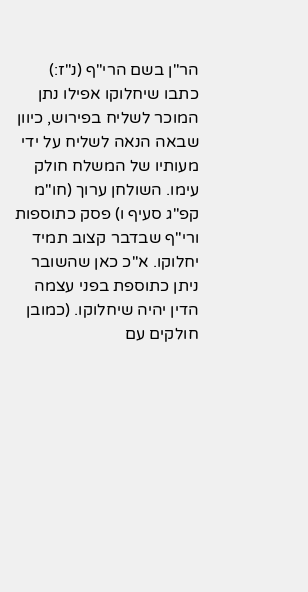הר"ן בשם הרי"ף (נ"ז:) כתבו שיחלוקו אפילו נתן המוכר לשליח בפירוש, כיוון שבאה הנאה לשליח על ידי מעותיו של המשלח חולק עימו. השולחן ערוך (חו"מ קפ"ג סעיף ו) פסק כתוספות ורי"ף שבדבר קצוב תמיד יחלוקו. א"כ כאן שהשובר ניתן כתוספת בפני עצמה הדין יהיה שיחלוקו. (כמובן חולקים עם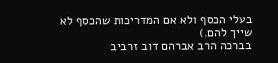בעלי הכסף ולא אם המדריכות שהכסף לא שייך להם.)
בברכה הרב אברהם דוב זרביב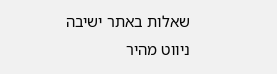שאלות באתר ישיבה
ניווט מהיר